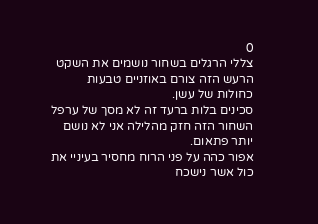0
צללי הרגלים בשחור נושמים את השקט הרעש הזה צורם באוזניים טבעות כחולות של עשן.
סכינים בלות ברעד זה לא מסך של ערפל השחור הזה חזק מהלילה אני לא נושם יותר פתאום.
אפור כהה על פני הרוח מחסיר בעיניי את כול אשר נישכח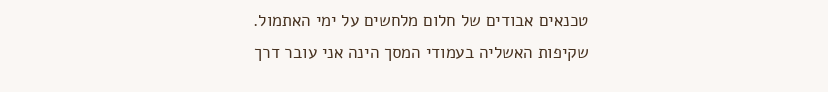טכנאים אבודים של חלום מלחשים על ימי האתמול.
שקיפות האשליה בעמודי המסך הינה אני עובר דרך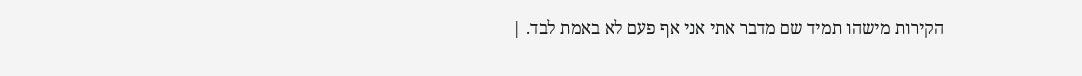הקירות מישהו תמיד שם מדבר אתי אני אף פעם לא באמת לבד. |